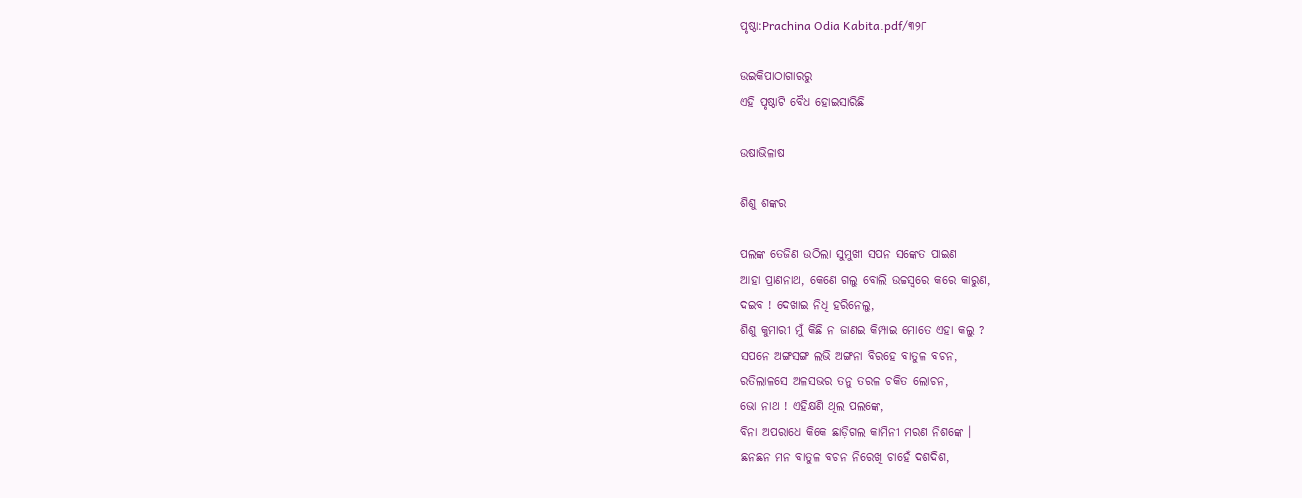ପୃଷ୍ଠା:Prachina Odia Kabita.pdf/୩୨୮

ଉଇକିପାଠାଗାର‌ରୁ
ଏହି ପୃଷ୍ଠାଟି ବୈଧ ହୋଇସାରିଛି

ଉଷାଭିଳାଷ

ଶିଶୁ ଶଙ୍କର

ପଲଙ୍କ ତେଜିଣ ଉଠିଲା ସୁମୁଖୀ ସପନ ସଙ୍କେତ ପାଇଣ
ଆହା ପ୍ରାଣନାଥ, କେଣେ ଗଲୁ ବୋଲି ଉଚ୍ଚସ୍ୱରେ କରେ କାରୁଣ,
ଦଇବ ! ଦେଖାଇ ନିଧି ହରିନେଲୁ,
ଶିଶୁ କୁମାରୀ ମୁଁ କିଛି ନ ଜାଣଇ କିମ୍ପାଇ ମୋତେ ଏହା କଲୁ ?
ସପନେ ଅଙ୍ଗସଙ୍ଗ ଲଭି ଅଙ୍ଗନା ବିରହେ ବାତୁଳ ବଚନ,
ରତିଲାଳସେ ଅଳସଭର ତନୁ ତରଳ ଚକିତ ଲୋଚନ,
ଭୋ ନାଥ ! ଏହିକ୍ଷଣି ଥିଲ ପଲଙ୍କେ,
ବିନା ଅପରାଧେ କିକେ ଛାଡ଼ିଗଲ କାମିନୀ ମରଣ ନିଶଙ୍କେ ।
ଛନଛନ ମନ ବାତୁଳ ବଚନ ନିରେଖି ଚାହେଁ ଦଶଦିଶ,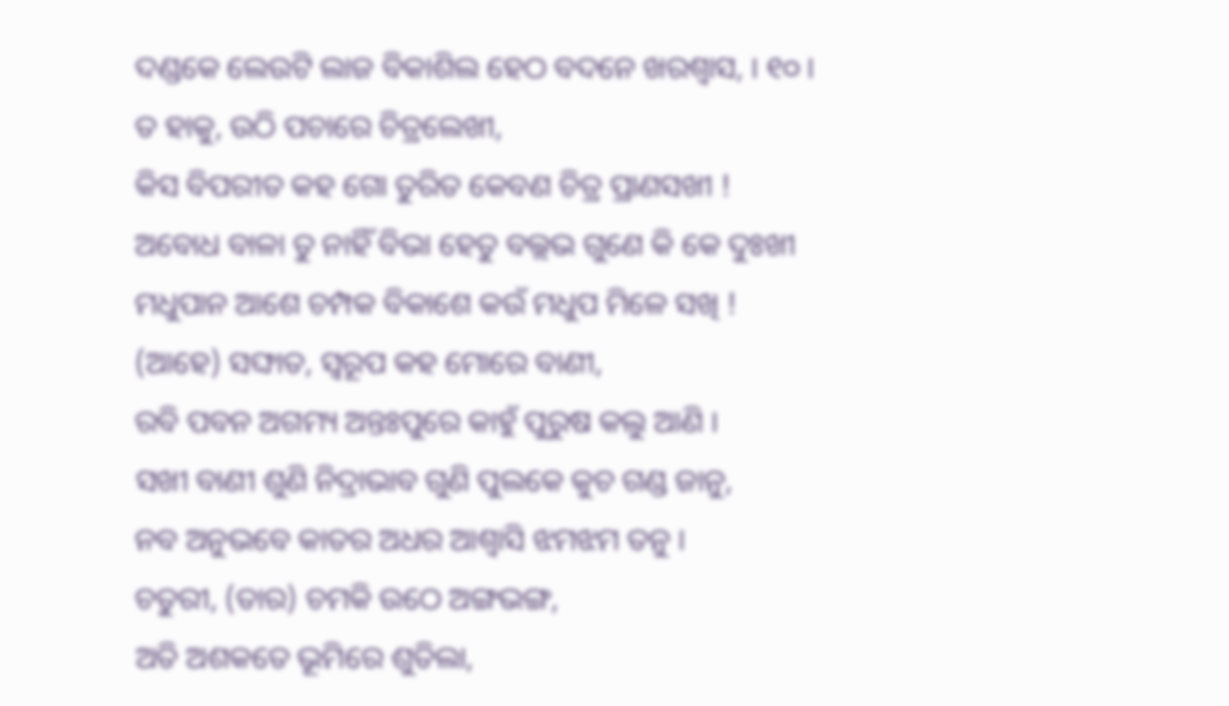ଦଣ୍ଡକେ ଲେଉଟି ଲାଜ ବିକାଶିଲ ହେଠ ବଦନେ ଖରଶ୍ୱାସ, । ୧୦ ।
ତ ହାକୁ, ଉଠି ପଚାରେ ଚିତ୍ରଲେଖୀ,
କିସ ବିପରୀତ କହ ଗୋ ତୁରିତ କେବଣ ଚିତ୍ର ପ୍ରାଣସଖୀ !
ଅବୋଧ ବାଳା ତୁ ନାହିଁ ବିଭା ହେତୁ ବଲ୍ଲଭ ଗୁଣେ କି କେ ଦୁଃଖୀ
ମଧୁପାନ ଆଶେ ଚମ୍ପକ ବିକାଶେ କଉଁ ମଧୁପ ମିଳେ ସଖି !
(ଆହେ) ସଙ୍ଘାତ, ସ୍ୱରୂପ କହ ମୋରେ ବାଣୀ,
ରବି ପବନ ଅଗମ୍ୟ ଅନ୍ତଃପୁରେ କାହୁଁ ପୁରୁଷ କଲୁ ଆଣି ।
ସଖୀ ବାଣୀ ଶୁଣି ନିଦ୍ରାଭାବ ଗୁଣି ପୁଲକେ କୁଚ ଗଣ୍ଡ ଜାନୁ,
ନବ ଅନୁଭବେ କାତର ଅଧର ଆଶ୍ୱାସି ଝମଝମ ତନୁ ।
ଚତୁରୀ, (ତାର) ଚମକି ଉଠେ ଅଙ୍ଗଭଙ୍ଗ,
ଅତି ଅଶକତେ ଭୂମିରେ ଶୁତିଲା,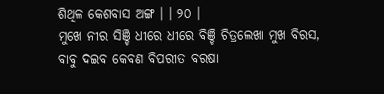ଶିଥିଳ କେଶବାସ ଅଙ୍ଗ । । ୨୦ ।
ମୁଖେ ନୀର ସିଞ୍ଚି ଧୀରେ ଧୀରେ ବିଞ୍ଚି ଚିତ୍ରଲେଖା ମୁଖ ବିରସ,
ବାବୁ ଦଇବ କେବଣ ବିପରୀତ ବରଷା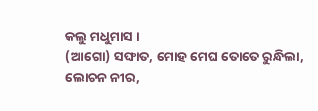କଲୁ ମଧୁମାସ ।
(ଆଗୋ) ସଙ୍ଘାତ, ମୋହ ମେଘ ତୋତେ ରୁନ୍ଧିଲା,
ଲୋଚନ ନୀର,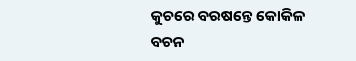କୁଚରେ ବରଷନ୍ତେ କୋକିଳ ବଚନ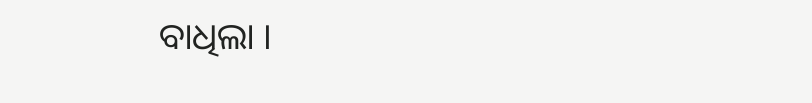ବାଧିଲା ।